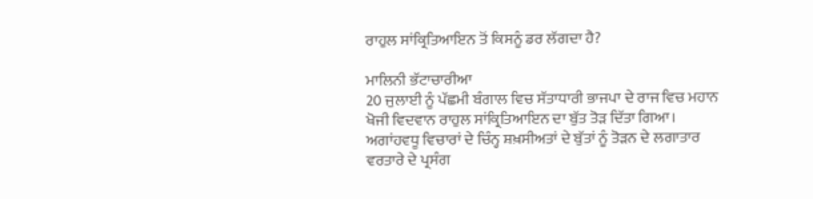ਰਾਹੁਲ ਸਾਂਕ੍ਰਿਤਿਆਇਨ ਤੋਂ ਕਿਸਨੂੰ ਡਰ ਲੱਗਦਾ ਹੈ?

ਮਾਲਿਨੀ ਭੱਟਾਚਾਰੀਆ
20 ਜੁਲਾਈ ਨੂੰ ਪੱਛਮੀ ਬੰਗਾਲ ਵਿਚ ਸੱਤਾਧਾਰੀ ਭਾਜਪਾ ਦੇ ਰਾਜ ਵਿਚ ਮਹਾਨ ਖੋਜੀ ਵਿਦਵਾਨ ਰਾਹੁਲ ਸਾਂਕ੍ਰਿਤਿਆਇਨ ਦਾ ਬੁੱਤ ਤੋੜ ਦਿੱਤਾ ਗਿਆ। ਅਗਾਂਹਵਧੂ ਵਿਚਾਰਾਂ ਦੇ ਚਿੰਨ੍ਹ ਸ਼ਖ਼ਸੀਅਤਾਂ ਦੇ ਬੁੱਤਾਂ ਨੂੰ ਤੋੜਨ ਦੇ ਲਗਾਤਾਰ ਵਰਤਾਰੇ ਦੇ ਪ੍ਰਸੰਗ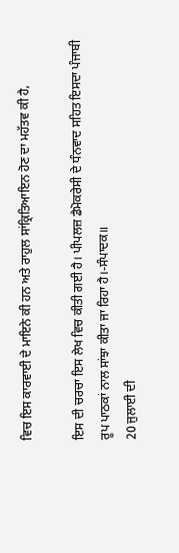ਵਿਚ ਇਸ ਕਾਰਵਾਈ ਦੇ ਮਾਇਨੇ ਕੀ ਹਨ ਅਤੇ ਰਾਹੁਲ ਸਾਂਕ੍ਰਿਤਿਆਇਨ ਹੋਣ ਦਾ ਮਹੱਤਵ ਕੀ ਹੈ,

ਇਸ ਦੀ ਚਰਚਾ ਇਸ ਲੇਖ ਵਿਚ ਕੀਤੀ ਗਈ ਹੈ। ਪੀਪਲਜ਼ ਡੈਮੋਕਰੇਸੀ ਦੇ ਧੰਨਵਾਦ ਸਹਿਤ ਇਸਦਾ ਪੰਜਾਬੀ ਰੂਪ ਪਾਠਕਾਂ ਨਾਲ ਸਾਂਝਾ ਕੀਤਾ ਜਾ ਰਿਹਾ ਹੈ।-ਸੰਪਾਦਕ॥
20 ਜੁਲਾਈ ਦੀ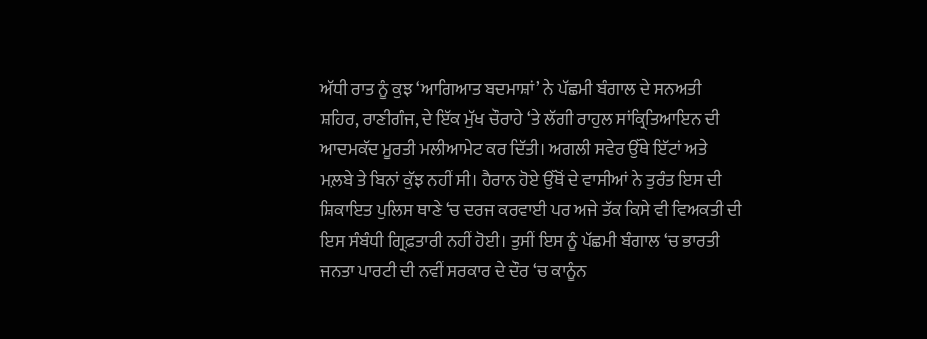ਅੱਧੀ ਰਾਤ ਨੂੰ ਕੁਝ ‘ਆਗਿਆਤ ਬਦਮਾਸ਼ਾਂ’ ਨੇ ਪੱਛਮੀ ਬੰਗਾਲ ਦੇ ਸਨਅਤੀ ਸ਼ਹਿਰ, ਰਾਣੀਗੰਜ, ਦੇ ਇੱਕ ਮੁੱਖ ਚੌਰਾਹੇ ‘ਤੇ ਲੱਗੀ ਰਾਹੁਲ ਸਾਂਕ੍ਰਿਤਿਆਇਨ ਦੀ ਆਦਮਕੱਦ ਮੂਰਤੀ ਮਲੀਆਮੇਟ ਕਰ ਦਿੱਤੀ। ਅਗਲੀ ਸਵੇਰ ਉੱਥੇ ਇੱਟਾਂ ਅਤੇ ਮਲ਼ਬੇ ਤੇ ਬਿਨਾਂ ਕੁੱਝ ਨਹੀਂ ਸੀ। ਹੈਰਾਨ ਹੋਏ ਉੱਥੋਂ ਦੇ ਵਾਸੀਆਂ ਨੇ ਤੁਰੰਤ ਇਸ ਦੀ ਸ਼ਿਕਾਇਤ ਪੁਲਿਸ ਥਾਣੇ ‘ਚ ਦਰਜ ਕਰਵਾਈ ਪਰ ਅਜੇ ਤੱਕ ਕਿਸੇ ਵੀ ਵਿਅਕਤੀ ਦੀ ਇਸ ਸੰਬੰਧੀ ਗ੍ਰਿਫ਼ਤਾਰੀ ਨਹੀਂ ਹੋਈ। ਤੁਸੀਂ ਇਸ ਨੂੰ ਪੱਛਮੀ ਬੰਗਾਲ ‘ਚ ਭਾਰਤੀ ਜਨਤਾ ਪਾਰਟੀ ਦੀ ਨਵੀਂ ਸਰਕਾਰ ਦੇ ਦੌਰ ‘ਚ ਕਾਨੂੰਨ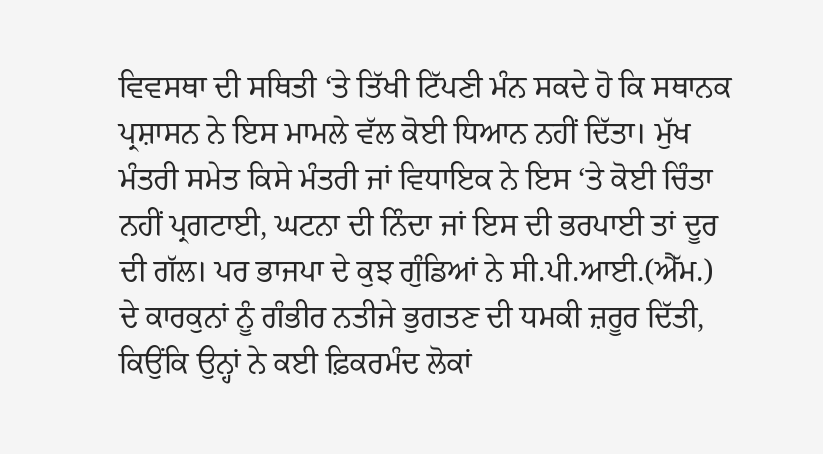ਵਿਵਸਥਾ ਦੀ ਸਥਿਤੀ ‘ਤੇ ਤਿੱਖੀ ਟਿੱਪਣੀ ਮੰਨ ਸਕਦੇ ਹੋ ਕਿ ਸਥਾਨਕ ਪ੍ਰਸ਼ਾਸਨ ਨੇ ਇਸ ਮਾਮਲੇ ਵੱਲ ਕੋਈ ਧਿਆਨ ਨਹੀਂ ਦਿੱਤਾ। ਮੁੱਖ ਮੰਤਰੀ ਸਮੇਤ ਕਿਸੇ ਮੰਤਰੀ ਜਾਂ ਵਿਧਾਇਕ ਨੇ ਇਸ ‘ਤੇ ਕੋਈ ਚਿੰਤਾ ਨਹੀਂ ਪ੍ਰਗਟਾਈ, ਘਟਨਾ ਦੀ ਨਿੰਦਾ ਜਾਂ ਇਸ ਦੀ ਭਰਪਾਈ ਤਾਂ ਦੂਰ ਦੀ ਗੱਲ। ਪਰ ਭਾਜਪਾ ਦੇ ਕੁਝ ਗੁੰਡਿਆਂ ਨੇ ਸੀ.ਪੀ.ਆਈ.(ਐੱਮ.) ਦੇ ਕਾਰਕੁਨਾਂ ਨੂੰ ਗੰਭੀਰ ਨਤੀਜੇ ਭੁਗਤਣ ਦੀ ਧਮਕੀ ਜ਼ਰੂਰ ਦਿੱਤੀ, ਕਿਉਂਕਿ ਉਨ੍ਹਾਂ ਨੇ ਕਈ ਫ਼ਿਕਰਮੰਦ ਲੋਕਾਂ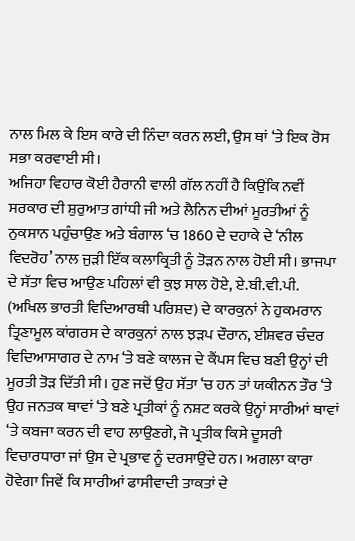ਨਾਲ ਮਿਲ ਕੇ ਇਸ ਕਾਰੇ ਦੀ ਨਿੰਦਾ ਕਰਨ ਲਈ, ਉਸ ਥਾਂ ‘ਤੇ ਇਕ ਰੋਸ ਸਭਾ ਕਰਵਾਈ ਸੀ।
ਅਜਿਹਾ ਵਿਹਾਰ ਕੋਈ ਹੈਰਾਨੀ ਵਾਲੀ ਗੱਲ ਨਹੀਂ ਹੈ ਕਿਉਂਕਿ ਨਵੀਂ ਸਰਕਾਰ ਦੀ ਸ਼ੁਰੁਆਤ ਗਾਂਧੀ ਜੀ ਅਤੇ ਲੈਨਿਨ ਦੀਆਂ ਮੂਰਤੀਆਂ ਨੂੰ ਨੁਕਸਾਨ ਪਹੁੰਚਾਉਣ ਅਤੇ ਬੰਗਾਲ ‘ਚ 1860 ਦੇ ਦਹਾਕੇ ਦੇ ‘ਨੀਲ ਵਿਦਰੋਹ’ ਨਾਲ ਜੁੜੀ ਇੱਕ ਕਲਾਕ੍ਰਿਤੀ ਨੂੰ ਤੋੜਨ ਨਾਲ ਹੋਈ ਸੀ। ਭਾਜਪਾ ਦੇ ਸੱਤਾ ਵਿਚ ਆਉਣ ਪਹਿਲਾਂ ਵੀ ਕੁਝ ਸਾਲ ਹੋਏ, ਏ.ਬੀ.ਵੀ.ਪੀ. (ਅਖਿਲ ਭਾਰਤੀ ਵਿਦਿਆਰਥੀ ਪਰਿਸ਼ਦ) ਦੇ ਕਾਰਕੁਨਾਂ ਨੇ ਹੁਕਮਰਾਨ ਤ੍ਰਿਣਾਮੂਲ ਕਾਂਗਰਸ ਦੇ ਕਾਰਕੁਨਾਂ ਨਾਲ ਝੜਪ ਦੌਰਾਨ, ਈਸ਼ਵਰ ਚੰਦਰ ਵਿਦਿਆਸਾਗਰ ਦੇ ਨਾਮ ‘ਤੇ ਬਣੇ ਕਾਲਜ ਦੇ ਕੈਂਪਸ ਵਿਚ ਬਣੀ ਉਨ੍ਹਾਂ ਦੀ ਮੂਰਤੀ ਤੋੜ ਦਿੱਤੀ ਸੀ। ਹੁਣ ਜਦੋਂ ਉਹ ਸੱਤਾ ‘ਚ ਹਨ ਤਾਂ ਯਕੀਨਨ ਤੌਰ ‘ਤੇ ਉਹ ਜਨਤਕ ਥਾਵਾਂ ‘ਤੇ ਬਣੇ ਪ੍ਰਤੀਕਾਂ ਨੂੰ ਨਸ਼ਟ ਕਰਕੇ ਉਨ੍ਹਾਂ ਸਾਰੀਆਂ ਥਾਵਾਂ ‘ਤੇ ਕਬਜਾ ਕਰਨ ਦੀ ਵਾਹ ਲਾਉਣਗੇ, ਜੋ ਪ੍ਰਤੀਕ ਕਿਸੇ ਦੂਸਰੀ ਵਿਚਾਰਧਾਰਾ ਜਾਂ ਉਸ ਦੇ ਪ੍ਰਭਾਵ ਨੂੰ ਦਰਸਾਉਂਦੇ ਹਨ। ਅਗਲਾ ਕਾਰਾ ਹੋਵੇਗਾ ਜਿਵੇਂ ਕਿ ਸਾਰੀਆਂ ਫਾਸੀਵਾਦੀ ਤਾਕਤਾਂ ਦੇ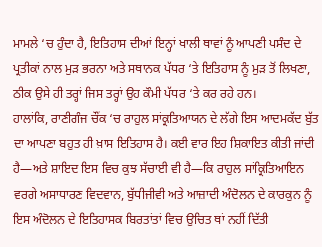ਮਾਮਲੇ ‘ਚ ਹੁੰਦਾ ਹੈ, ਇਤਿਹਾਸ ਦੀਆਂ ਇਨ੍ਹਾਂ ਖਾਲੀ ਥਾਵਾਂ ਨੂੰ ਆਪਣੀ ਪਸੰਦ ਦੇ ਪ੍ਰਤੀਕਾਂ ਨਾਲ ਮੁੜ ਭਰਨਾ ਅਤੇ ਸਥਾਨਕ ਪੱਧਰ ‘ਤੇ ਇਤਿਹਾਸ ਨੂੰ ਮੁੜ ਤੋਂ ਲਿਖਣਾ, ਠੀਕ ਉਸੇ ਹੀ ਤਰ੍ਹਾਂ ਜਿਸ ਤਰ੍ਹਾਂ ਉਹ ਕੌਮੀ ਪੱਧਰ ‘ਤੇ ਕਰ ਰਹੇ ਹਨ।
ਹਾਲਾਂਕਿ, ਰਾਣੀਗੰਜ ਚੌਂਕ ‘ਚ ਰਾਹੁਲ ਸਾਂਕ੍ਰਤਿਆਯਨ ਦੇ ਲੱਗੇ ਇਸ ਆਦਮਕੱਦ ਬੁੱਤ ਦਾ ਆਪਣਾ ਬਹੁਤ ਹੀ ਖ਼ਾਸ ਇਤਿਹਾਸ ਹੈ। ਕਈ ਵਾਰ ਇਹ ਸ਼ਿਕਾਇਤ ਕੀਤੀ ਜਾਂਦੀ ਹੈ—ਅਤੇ ਸ਼ਾਇਦ ਇਸ ਵਿਚ ਕੁਝ ਸੱਚਾਈ ਵੀ ਹੈ—ਕਿ ਰਾਹੁਲ ਸਾਂਕ੍ਰਿਤਿਆਇਨ ਵਰਗੇ ਅਸਾਧਾਰਣ ਵਿਦਵਾਨ, ਬੁੱਧੀਜੀਵੀ ਅਤੇ ਆਜ਼ਾਦੀ ਅੰਦੋਲਨ ਦੇ ਕਾਰਕੁਨ ਨੂੰ ਇਸ ਅੰਦੋਲਨ ਦੇ ਇਤਿਹਾਸਕ ਬਿਰਤਾਂਤਾਂ ਵਿਚ ਉਚਿਤ ਥਾਂ ਨਹੀਂ ਦਿੱਤੀ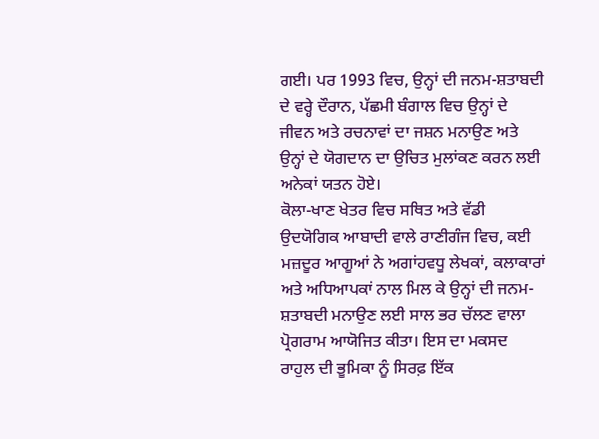ਗਈ। ਪਰ 1993 ਵਿਚ, ਉਨ੍ਹਾਂ ਦੀ ਜਨਮ-ਸ਼ਤਾਬਦੀ ਦੇ ਵਰ੍ਹੇ ਦੌਰਾਨ, ਪੱਛਮੀ ਬੰਗਾਲ ਵਿਚ ਉਨ੍ਹਾਂ ਦੇ ਜੀਵਨ ਅਤੇ ਰਚਨਾਵਾਂ ਦਾ ਜਸ਼ਨ ਮਨਾਉਣ ਅਤੇ ਉਨ੍ਹਾਂ ਦੇ ਯੋਗਦਾਨ ਦਾ ਉਚਿਤ ਮੁਲਾਂਕਣ ਕਰਨ ਲਈ ਅਨੇਕਾਂ ਯਤਨ ਹੋਏ।
ਕੋਲਾ-ਖਾਣ ਖੇਤਰ ਵਿਚ ਸਥਿਤ ਅਤੇ ਵੱਡੀ ਉਦਯੋਗਿਕ ਆਬਾਦੀ ਵਾਲੇ ਰਾਣੀਗੰਜ ਵਿਚ, ਕਈ ਮਜ਼ਦੂਰ ਆਗੂਆਂ ਨੇ ਅਗਾਂਹਵਧੂ ਲੇਖਕਾਂ, ਕਲਾਕਾਰਾਂ ਅਤੇ ਅਧਿਆਪਕਾਂ ਨਾਲ ਮਿਲ ਕੇ ਉਨ੍ਹਾਂ ਦੀ ਜਨਮ-ਸ਼ਤਾਬਦੀ ਮਨਾਉਣ ਲਈ ਸਾਲ ਭਰ ਚੱਲਣ ਵਾਲਾ ਪ੍ਰੋਗਰਾਮ ਆਯੋਜਿਤ ਕੀਤਾ। ਇਸ ਦਾ ਮਕਸਦ ਰਾਹੁਲ ਦੀ ਭੂਮਿਕਾ ਨੂੰ ਸਿਰਫ਼ ਇੱਕ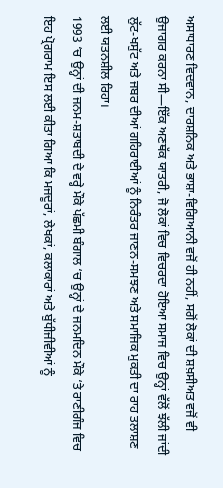ਅਸਾਧਾਰਣ ਵਿਦਵਾਨ, ਦਾਰਸ਼ਨਿਕ ਅਤੇ ਭਾਸ਼ਾ-ਵਿਗਿਆਨੀ ਵਜੋਂ ਹੀ ਨਹੀਂ, ਸਗੋਂ ਲੋਕਾਂ ਦੀ ਸ਼ਖ਼ਸੀਅਤ ਵਜੋਂ ਵੀ ਉਜਾਗਰ ਕਰਨਾ ਸੀ—ਇੱਕ ਅਣਥੱਕ ਯਾਤਰੀ, ਜੋ ਲੋਕਾਂ ਵਿਚ ਵਿਚਰਦਾ ਹੋਇਆ ਸਮਾਜ ਵਿਚ ਉਨ੍ਹਾਂ ਵੱਲੋਂ ਝੱਲੀ ਜਾਂਦੀ ਲੁੱਟ-ਖਸੁੱਟ ਅਤੇ ਜਬਰ ਦੀਆਂ ਗਹਿਰਾਈਆਂ ਨੂੰ ਨਿਰੰਤਰ ਜਾਣਨ-ਸਮਝਣ ਅਤੇ ਸਮਾਜਿਕ ਮੁਕਤੀ ਦਾ ਰਾਹ ਤਲਾਸ਼ਣ ਲਈ ਯਤਨਸ਼ੀਲ ਰਿਹਾ।
1993 ‘ਚ ਉਨ੍ਹਾਂ ਦੀ ਜਨਮ-ਸ਼ਤਾਬਦੀ ਦੇ ਵਰ੍ਹੇ ਮੌਕੇ ਪੱਛਮੀ ਬੰਗਾਲ ‘ਚ ਉਨ੍ਹਾਂ ਦੇ ਜਨਮਦਿਨ ਮੌਕੇ ‘ਤੇ ਰਾਣੀਗੰਜ ਵਿਚ ਇਹ ਪ੍ਰੋਗਰਾਮ ਇਸ ਲਈ ਕੀਤਾ ਗਿਆ ਕਿ ਮਜਦੂਰਾਂ, ਲੇਖਕਾਂ, ਕਲਾਕਾਰਾਂ ਅਤੇ ਬੁੱਧੀਜੀਵੀਆਂ ਨੂੰ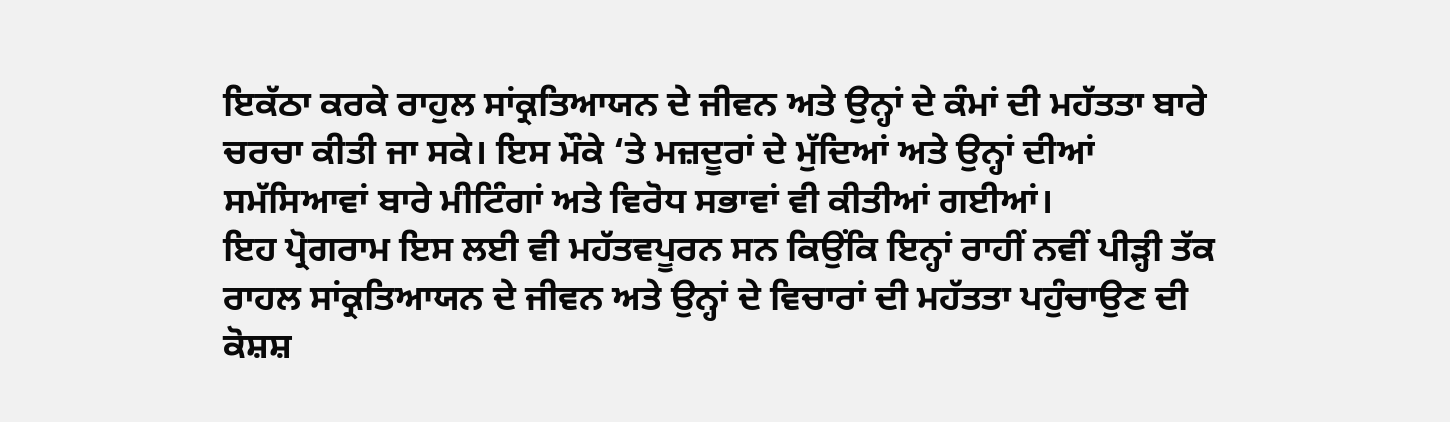ਇਕੱਠਾ ਕਰਕੇ ਰਾਹੁਲ ਸਾਂਕ੍ਰਤਿਆਯਨ ਦੇ ਜੀਵਨ ਅਤੇ ਉਨ੍ਹਾਂ ਦੇ ਕੰਮਾਂ ਦੀ ਮਹੱਤਤਾ ਬਾਰੇ ਚਰਚਾ ਕੀਤੀ ਜਾ ਸਕੇ। ਇਸ ਮੌਕੇ ‘ਤੇ ਮਜ਼ਦੂਰਾਂ ਦੇ ਮੁੱਦਿਆਂ ਅਤੇ ਉਨ੍ਹਾਂ ਦੀਆਂ ਸਮੱਸਿਆਵਾਂ ਬਾਰੇ ਮੀਟਿੰਗਾਂ ਅਤੇ ਵਿਰੋਧ ਸਭਾਵਾਂ ਵੀ ਕੀਤੀਆਂ ਗਈਆਂ।
ਇਹ ਪ੍ਰੋਗਰਾਮ ਇਸ ਲਈ ਵੀ ਮਹੱਤਵਪੂਰਨ ਸਨ ਕਿਉਂਕਿ ਇਨ੍ਹਾਂ ਰਾਹੀਂ ਨਵੀਂ ਪੀੜ੍ਹੀ ਤੱਕ ਰਾਹਲ ਸਾਂਕ੍ਰਤਿਆਯਨ ਦੇ ਜੀਵਨ ਅਤੇ ਉਨ੍ਹਾਂ ਦੇ ਵਿਚਾਰਾਂ ਦੀ ਮਹੱਤਤਾ ਪਹੁੰਚਾਉਣ ਦੀ ਕੋਸ਼ਸ਼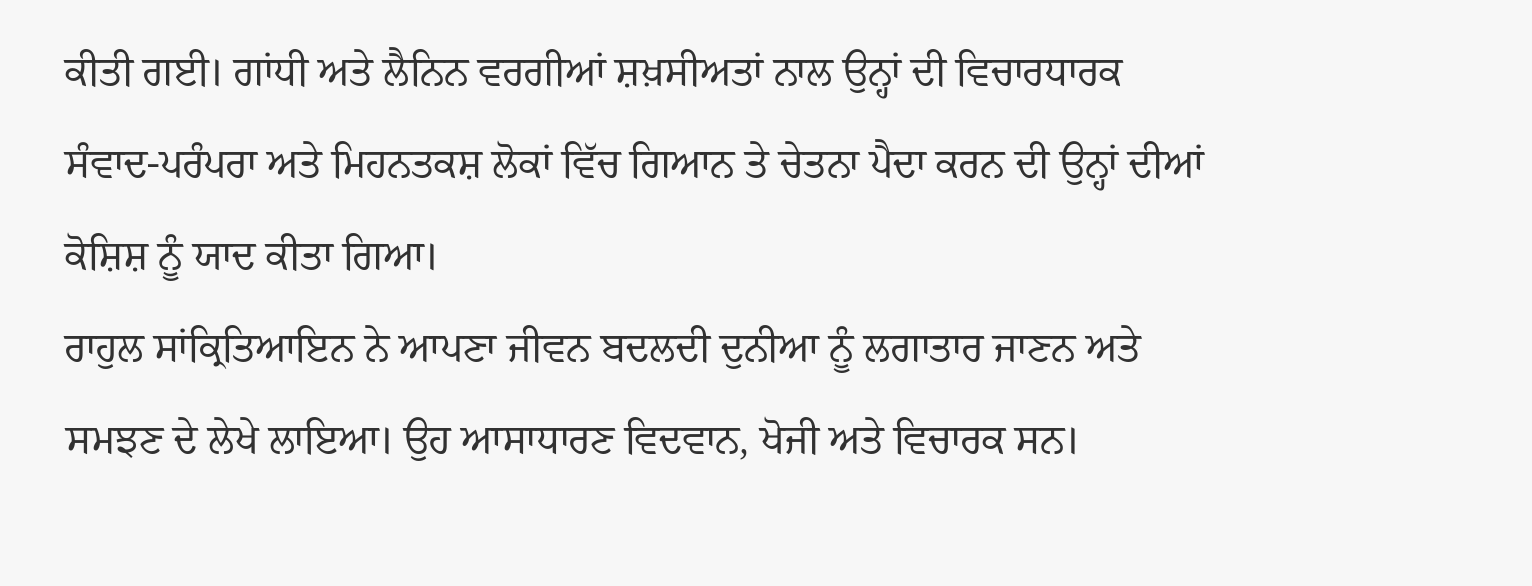ਕੀਤੀ ਗਈ। ਗਾਂਧੀ ਅਤੇ ਲੈਨਿਨ ਵਰਗੀਆਂ ਸ਼ਖ਼ਸੀਅਤਾਂ ਨਾਲ ਉਨ੍ਹਾਂ ਦੀ ਵਿਚਾਰਧਾਰਕ ਸੰਵਾਦ-ਪਰੰਪਰਾ ਅਤੇ ਮਿਹਨਤਕਸ਼ ਲੋਕਾਂ ਵਿੱਚ ਗਿਆਨ ਤੇ ਚੇਤਨਾ ਪੈਦਾ ਕਰਨ ਦੀ ਉਨ੍ਹਾਂ ਦੀਆਂ ਕੋਸ਼ਿਸ਼ ਨੂੰ ਯਾਦ ਕੀਤਾ ਗਿਆ।
ਰਾਹੁਲ ਸਾਂਕ੍ਰਿਤਿਆਇਨ ਨੇ ਆਪਣਾ ਜੀਵਨ ਬਦਲਦੀ ਦੁਨੀਆ ਨੂੰ ਲਗਾਤਾਰ ਜਾਣਨ ਅਤੇ ਸਮਝਣ ਦੇ ਲੇਖੇ ਲਾਇਆ। ਉਹ ਆਸਾਧਾਰਣ ਵਿਦਵਾਨ, ਖੋਜੀ ਅਤੇ ਵਿਚਾਰਕ ਸਨ।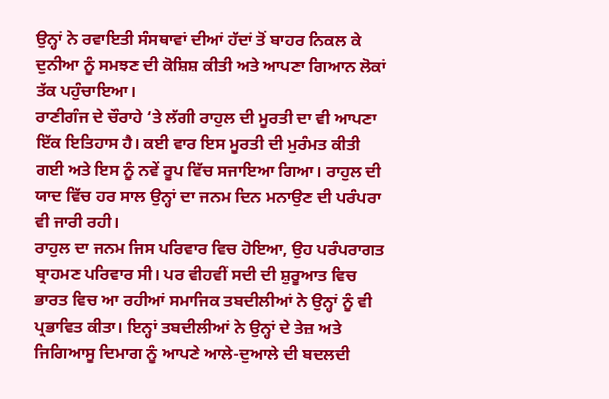ਉਨ੍ਹਾਂ ਨੇ ਰਵਾਇਤੀ ਸੰਸਥਾਵਾਂ ਦੀਆਂ ਹੱਦਾਂ ਤੋਂ ਬਾਹਰ ਨਿਕਲ ਕੇ ਦੁਨੀਆ ਨੂੰ ਸਮਝਣ ਦੀ ਕੋਸ਼ਿਸ਼ ਕੀਤੀ ਅਤੇ ਆਪਣਾ ਗਿਆਨ ਲੋਕਾਂ ਤੱਕ ਪਹੁੰਚਾਇਆ।
ਰਾਣੀਗੰਜ ਦੇ ਚੌਰਾਹੇ ‘ਤੇ ਲੱਗੀ ਰਾਹੁਲ ਦੀ ਮੂਰਤੀ ਦਾ ਵੀ ਆਪਣਾ ਇੱਕ ਇਤਿਹਾਸ ਹੈ। ਕਈ ਵਾਰ ਇਸ ਮੂਰਤੀ ਦੀ ਮੁਰੰਮਤ ਕੀਤੀ ਗਈ ਅਤੇ ਇਸ ਨੂੰ ਨਵੇਂ ਰੂਪ ਵਿੱਚ ਸਜਾਇਆ ਗਿਆ। ਰਾਹੁਲ ਦੀ ਯਾਦ ਵਿੱਚ ਹਰ ਸਾਲ ਉਨ੍ਹਾਂ ਦਾ ਜਨਮ ਦਿਨ ਮਨਾਉਣ ਦੀ ਪਰੰਪਰਾ ਵੀ ਜਾਰੀ ਰਹੀ।
ਰਾਹੁਲ ਦਾ ਜਨਮ ਜਿਸ ਪਰਿਵਾਰ ਵਿਚ ਹੋਇਆ, ਉਹ ਪਰੰਪਰਾਗਤ ਬ੍ਰਾਹਮਣ ਪਰਿਵਾਰ ਸੀ। ਪਰ ਵੀਹਵੀਂ ਸਦੀ ਦੀ ਸ਼ੁਰੂਆਤ ਵਿਚ ਭਾਰਤ ਵਿਚ ਆ ਰਹੀਆਂ ਸਮਾਜਿਕ ਤਬਦੀਲੀਆਂ ਨੇ ਉਨ੍ਹਾਂ ਨੂੰ ਵੀ ਪ੍ਰਭਾਵਿਤ ਕੀਤਾ। ਇਨ੍ਹਾਂ ਤਬਦੀਲੀਆਂ ਨੇ ਉਨ੍ਹਾਂ ਦੇ ਤੇਜ਼ ਅਤੇ ਜਿਗਿਆਸੂ ਦਿਮਾਗ ਨੂੰ ਆਪਣੇ ਆਲੇ-ਦੁਆਲੇ ਦੀ ਬਦਲਦੀ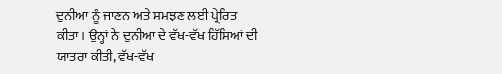ਦੁਨੀਆ ਨੂੰ ਜਾਣਨ ਅਤੇ ਸਮਝਣ ਲਈ ਪ੍ਰੇਰਿਤ ਕੀਤਾ। ਉਨ੍ਹਾਂ ਨੇ ਦੁਨੀਆ ਦੇ ਵੱਖ-ਵੱਖ ਹਿੱਸਿਆਂ ਦੀ ਯਾਤਰਾ ਕੀਤੀ, ਵੱਖ-ਵੱਖ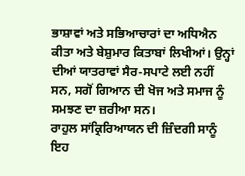ਭਾਸ਼ਾਵਾਂ ਅਤੇ ਸਭਿਆਚਾਰਾਂ ਦਾ ਅਧਿਐਨ ਕੀਤਾ ਅਤੇ ਬੇਸ਼ੁਮਾਰ ਕਿਤਾਬਾਂ ਲਿਖੀਆਂ। ਉਨ੍ਹਾਂ ਦੀਆਂ ਯਾਤਰਾਵਾਂ ਸੈਰ-ਸਪਾਟੇ ਲਈ ਨਹੀਂ ਸਨ, ਸਗੋਂ ਗਿਆਨ ਦੀ ਖੋਜ ਅਤੇ ਸਮਾਜ ਨੂੰ ਸਮਝਣ ਦਾ ਜ਼ਰੀਆ ਸਨ।
ਰਾਹੁਲ ਸਾਂਕ੍ਰਿਰਿਆਯਨ ਦੀ ਜ਼ਿੰਦਗੀ ਸਾਨੂੰ ਇਹ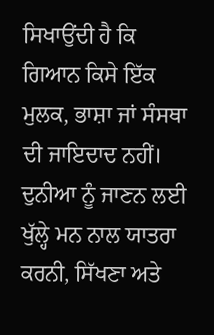ਸਿਖਾਉਂਦੀ ਹੈ ਕਿ ਗਿਆਨ ਕਿਸੇ ਇੱਕ ਮੁਲਕ, ਭਾਸ਼ਾ ਜਾਂ ਸੰਸਥਾ ਦੀ ਜਾਇਦਾਦ ਨਹੀਂ। ਦੁਨੀਆ ਨੂੰ ਜਾਣਨ ਲਈ ਖੁੱਲ੍ਹੇ ਮਨ ਨਾਲ ਯਾਤਰਾ ਕਰਨੀ, ਸਿੱਖਣਾ ਅਤੇ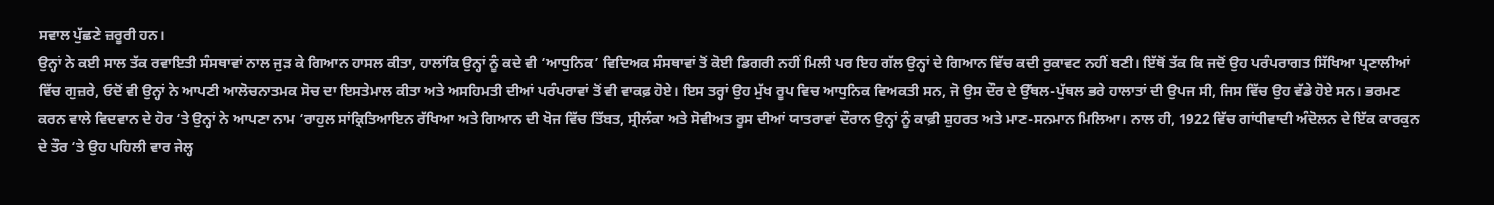ਸਵਾਲ ਪੁੱਛਣੇ ਜ਼ਰੂਰੀ ਹਨ।
ਉਨ੍ਹਾਂ ਨੇ ਕਈ ਸਾਲ ਤੱਕ ਰਵਾਇਤੀ ਸੰਸਥਾਵਾਂ ਨਾਲ ਜੁੜ ਕੇ ਗਿਆਨ ਹਾਸਲ ਕੀਤਾ, ਹਾਲਾਂਕਿ ਉਨ੍ਹਾਂ ਨੂੰ ਕਦੇ ਵੀ ‘ਆਧੁਨਿਕ’ ਵਿਦਿਅਕ ਸੰਸਥਾਵਾਂ ਤੋਂ ਕੋਈ ਡਿਗਰੀ ਨਹੀਂ ਮਿਲੀ ਪਰ ਇਹ ਗੱਲ ਉਨ੍ਹਾਂ ਦੇ ਗਿਆਨ ਵਿੱਚ ਕਦੀ ਰੁਕਾਵਟ ਨਹੀਂ ਬਣੀ। ਇੱਥੋਂ ਤੱਕ ਕਿ ਜਦੋਂ ਉਹ ਪਰੰਪਰਾਗਤ ਸਿੱਖਿਆ ਪ੍ਰਣਾਲੀਆਂ ਵਿੱਚ ਗੁਜ਼ਰੇ, ਓਦੋਂ ਵੀ ਉਨ੍ਹਾਂ ਨੇ ਆਪਣੀ ਆਲੋਚਨਾਤਮਕ ਸੋਚ ਦਾ ਇਸਤੇਮਾਲ ਕੀਤਾ ਅਤੇ ਅਸਹਿਮਤੀ ਦੀਆਂ ਪਰੰਪਰਾਵਾਂ ਤੋਂ ਵੀ ਵਾਕਫ਼ ਹੋਏ। ਇਸ ਤਰ੍ਹਾਂ ਉਹ ਮੁੱਖ ਰੂਪ ਵਿਚ ਆਧੁਨਿਕ ਵਿਅਕਤੀ ਸਨ, ਜੋ ਉਸ ਦੌਰ ਦੇ ਉੱਥਲ-ਪੁੱਥਲ ਭਰੇ ਹਾਲਾਤਾਂ ਦੀ ਉਪਜ ਸੀ, ਜਿਸ ਵਿੱਚ ਉਹ ਵੱਡੇ ਹੋਏ ਸਨ। ਭਰਮਣ ਕਰਨ ਵਾਲੇ ਵਿਦਵਾਨ ਦੇ ਹੋਰ ‘ਤੇ ਉਨ੍ਹਾਂ ਨੇ ਆਪਣਾ ਨਾਮ ‘ਰਾਹੁਲ ਸਾਂਕ੍ਰਿਤਿਆਇਨ ਰੱਖਿਆ ਅਤੇ ਗਿਆਨ ਦੀ ਖੋਜ ਵਿੱਚ ਤਿੱਬਤ, ਸ੍ਰੀਲੰਕਾ ਅਤੇ ਸੋਵੀਅਤ ਰੂਸ ਦੀਆਂ ਯਾਤਰਾਵਾਂ ਦੌਰਾਨ ਉਨ੍ਹਾਂ ਨੂੰ ਕਾਫ਼ੀ ਸ਼ੁਹਰਤ ਅਤੇ ਮਾਣ-ਸਨਮਾਨ ਮਿਲਿਆ। ਨਾਲ ਹੀ, 1922 ਵਿੱਚ ਗਾਂਧੀਵਾਦੀ ਅੰਦੋਲਨ ਦੇ ਇੱਕ ਕਾਰਕੁਨ ਦੇ ਤੌਰ ‘ਤੇ ਉਹ ਪਹਿਲੀ ਵਾਰ ਜੇਲ੍ਹ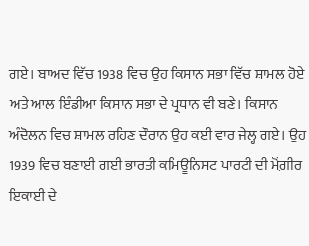ਗਏ। ਬਾਅਦ ਵਿੱਚ 1938 ਵਿਚ ਉਹ ਕਿਸਾਨ ਸਭਾ ਵਿੱਚ ਸ਼ਾਮਲ ਹੋਏ ਅਤੇ ਆਲ ਇੰਡੀਆ ਕਿਸਾਨ ਸਭਾ ਦੇ ਪ੍ਰਧਾਨ ਵੀ ਬਣੇ। ਕਿਸਾਨ ਅੰਦੋਲਨ ਵਿਚ ਸ਼ਾਮਲ ਰਹਿਣ ਦੌਰਾਨ ਉਹ ਕਈ ਵਾਰ ਜੇਲ੍ਹ ਗਏ। ਉਹ 1939 ਵਿਚ ਬਣਾਈ ਗਈ ਭਾਰਤੀ ਕਮਿਊਨਿਸਟ ਪਾਰਟੀ ਦੀ ਮੋਂਗ਼ੀਰ ਇਕਾਈ ਦੇ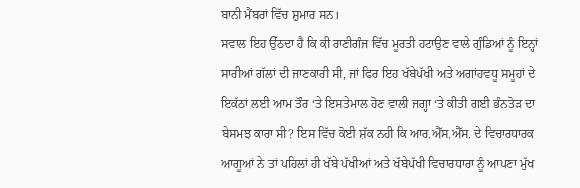ਬਾਨੀ ਮੈਂਬਰਾਂ ਵਿੱਚ ਸ਼ੁਮਾਰ ਸਨ।
ਸਵਾਲ ਇਹ ਉੱਠਦਾ ਹੈ ਕਿ ਕੀ ਰਾਣੀਗੰਜ ਵਿੱਚ ਮੂਰਤੀ ਹਟਾਉਣ ਵਾਲੇ ਗੁੰਡਿਆਂ ਨੂੰ ਇਨ੍ਹਾਂ ਸਾਰੀਆਂ ਗੱਲਾਂ ਦੀ ਜਾਣਕਾਰੀ ਸੀ, ਜਾਂ ਫਿਰ ਇਹ ਖੱਬੇਪੱਖੀ ਅਤੇ ਅਗਾਂਹਵਧੂ ਸਮੂਹਾਂ ਦੇ ਇਕੱਠਾਂ ਲਈ ਆਮ ਤੌਰ ‘ਤੇ ਇਸਤੇਮਾਲ ਹੋਣ ਵਾਲੀ ਜਗ੍ਹਾ ‘ਤੇ ਕੀਤੀ ਗਈ ਭੰਨਤੋੜ ਦਾ ਬੇਸਮਝ ਕਾਰਾ ਸੀ? ਇਸ ਵਿੱਚ ਕੋਈ ਸ਼ੱਕ ਨਹੀ ਕਿ ਆਰ.ਐੱਸ.ਐੱਸ. ਦੇ ਵਿਚਾਰਧਾਰਕ ਆਗੂਆਂ ਨੇ ਤਾਂ ਪਹਿਲਾਂ ਹੀ ਖੱਬੇ ਪੱਖੀਆਂ ਅਤੇ ਖੱਬੇਪੱਖੀ ਵਿਚਾਰਧਾਰਾ ਨੂੰ ਆਪਣਾ ਮੁੱਖ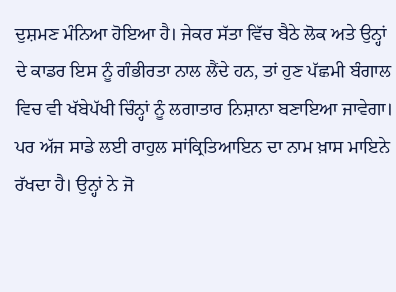ਦੁਸ਼ਮਣ ਮੰਨਿਆ ਹੋਇਆ ਹੈ। ਜੇਕਰ ਸੱਤਾ ਵਿੱਚ ਬੈਠੇ ਲੋਕ ਅਤੇ ਉਨ੍ਹਾਂ ਦੇ ਕਾਡਰ ਇਸ ਨੂੰ ਗੰਭੀਰਤਾ ਨਾਲ ਲੈਂਦੇ ਹਨ, ਤਾਂ ਹੁਣ ਪੱਛਮੀ ਬੰਗਾਲ ਵਿਚ ਵੀ ਖੱਬੇਪੱਖੀ ਚਿੰਨ੍ਹਾਂ ਨੂੰ ਲਗਾਤਾਰ ਨਿਸ਼ਾਨਾ ਬਣਾਇਆ ਜਾਵੇਗਾ।
ਪਰ ਅੱਜ ਸਾਡੇ ਲਈ ਰਾਹੁਲ ਸਾਂਕ੍ਰਿਤਿਆਇਨ ਦਾ ਨਾਮ ਖ਼ਾਸ ਮਾਇਨੇ ਰੱਖਦਾ ਹੈ। ਉਨ੍ਹਾਂ ਨੇ ਜੋ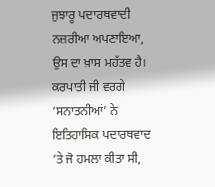ਜੁਝਾਰੂ ਪਦਾਰਥਵਾਦੀ ਨਜ਼ਰੀਆ ਅਪਣਾਇਆ, ਉਸ ਦਾ ਖ਼ਾਸ ਮਹੱਤਵ ਹੈ। ਕਰਪਾਤੀ ਜੀ ਵਰਗੇ ‘ਸਨਾਤਨੀਆਂ’ ਨੇ ਇਤਿਹਾਸਿਕ ਪਦਾਰਥਵਾਦ ‘ਤੇ ਜੋ ਹਮਲਾ ਕੀਤਾ ਸੀ,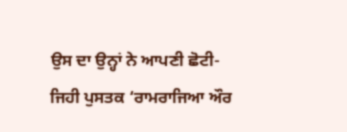ਉਸ ਦਾ ਉਨ੍ਹਾਂ ਨੇ ਆਪਣੀ ਛੋਟੀ-ਜਿਹੀ ਪੁਸਤਕ ‘ਰਾਮਰਾਜਿਆ ਔਰ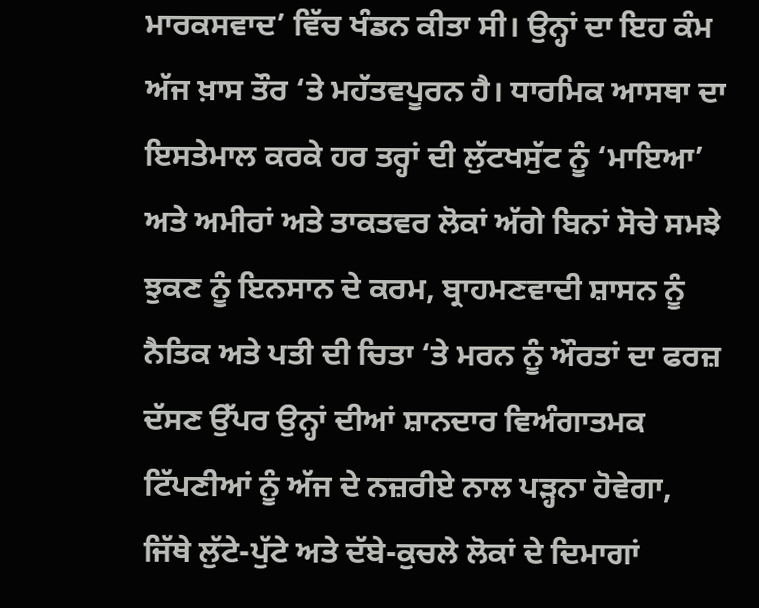ਮਾਰਕਸਵਾਦ’ ਵਿੱਚ ਖੰਡਨ ਕੀਤਾ ਸੀ। ਉਨ੍ਹਾਂ ਦਾ ਇਹ ਕੰਮ ਅੱਜ ਖ਼ਾਸ ਤੌਰ ‘ਤੇ ਮਹੱਤਵਪੂਰਨ ਹੈ। ਧਾਰਮਿਕ ਆਸਥਾ ਦਾ ਇਸਤੇਮਾਲ ਕਰਕੇ ਹਰ ਤਰ੍ਹਾਂ ਦੀ ਲੁੱਟਖਸੁੱਟ ਨੂੰ ‘ਮਾਇਆ’ ਅਤੇ ਅਮੀਰਾਂ ਅਤੇ ਤਾਕਤਵਰ ਲੋਕਾਂ ਅੱਗੇ ਬਿਨਾਂ ਸੋਚੇ ਸਮਝੇ ਝੁਕਣ ਨੂੰ ਇਨਸਾਨ ਦੇ ਕਰਮ, ਬ੍ਰਾਹਮਣਵਾਦੀ ਸ਼ਾਸਨ ਨੂੰ ਨੈਤਿਕ ਅਤੇ ਪਤੀ ਦੀ ਚਿਤਾ ‘ਤੇ ਮਰਨ ਨੂੰ ਔਰਤਾਂ ਦਾ ਫਰਜ਼ ਦੱਸਣ ਉੱਪਰ ਉਨ੍ਹਾਂ ਦੀਆਂ ਸ਼ਾਨਦਾਰ ਵਿਅੰਗਾਤਮਕ ਟਿੱਪਣੀਆਂ ਨੂੰ ਅੱਜ ਦੇ ਨਜ਼ਰੀਏ ਨਾਲ ਪੜ੍ਹਨਾ ਹੋਵੇਗਾ, ਜਿੱਥੇ ਲੁੱਟੇ-ਪੁੱਟੇ ਅਤੇ ਦੱਬੇ-ਕੁਚਲੇ ਲੋਕਾਂ ਦੇ ਦਿਮਾਗਾਂ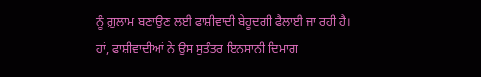ਨੂੰ ਗ਼ੁਲਾਮ ਬਣਾਉਣ ਲਈ ਫਾਸ਼ੀਵਾਦੀ ਬੇਹੂਦਗੀ ਫੈਲਾਈ ਜਾ ਰਹੀ ਹੈ। ਹਾਂ, ਫਾਸ਼ੀਵਾਦੀਆਂ ਨੇ ਉਸ ਸੁਤੰਤਰ ਇਨਸਾਨੀ ਦਿਮਾਗ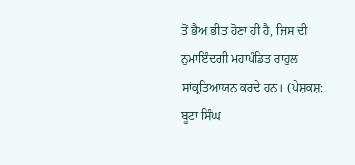ਤੋਂ ਭੈਅ ਭੀਤ ਹੋਣਾ ਹੀ ਹੈ, ਜਿਸ ਦੀ ਨੁਮਾਇੰਦਗੀ ਮਹਾਪੰਡਿਤ ਰਾਹੁਲ ਸਾਂਕ੍ਰਤਿਆਯਨ ਕਰਦੇ ਹਨ। (ਪੇਸ਼ਕਸ਼: ਬੂਟਾ ਸਿੰਘ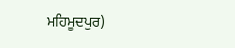ਮਹਿਮੂਦਪੁਰ)